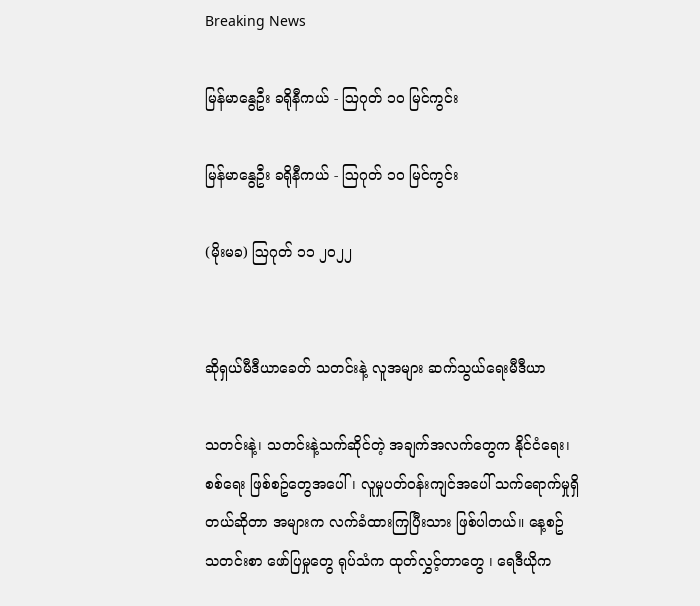Breaking News

မြန်မာနွေဦး ခရိုနီကယ် - ဩဂုတ် ၁၀ မြင်ကွင်း

မြန်မာနွေဦး ခရိုနီကယ် - ဩဂုတ် ၁၀ မြင်ကွင်း

(မိုးမခ) ဩဂုတ် ၁၁ ၂၀၂၂


ဆိုရှယ်မီဒီယာခေတ် သတင်းနဲ့ လူအများ ဆက်သွယ်ရေးမီဒီယာ

သတင်းနဲ့၊ သတင်းနဲ့သက်ဆိုင်တဲ့ အချက်အလက်တွေက နိုင်ငံရေး၊ စစ်ရေး ဖြစ်စဥ်တွေအပေါ်၊ လူမှုပတ်ဝန်းကျင်အပေါ် သက်ရောက်မှုရှိတယ်ဆိုတာ အများက လက်ခံထားကြပြီးသား ဖြစ်ပါတယ်။ နေ့စဥ် သတင်းစာ ဖော်ပြမှုတွေ ရုပ်သံက ထုတ်လွှင့်တာတွေ ၊ ရေဒီယိုက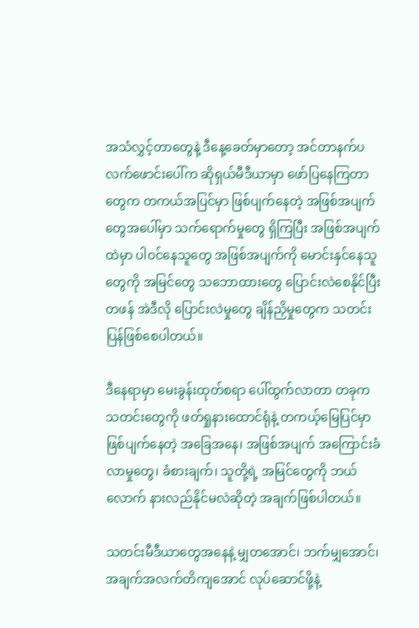အသံလွှင့်တာတွေနဲ့ ဒီနေ့ခေတ်မှာတော့ အင်တာနက်ပလက်ဖောင်းပေါ်က ဆိုရှယ်မီဒီယာမှာ ဖော်ပြနေကြတာတွေက တကယ်အပြင်မှာ ဖြစ်ပျက်နေတဲ့ အဖြစ်အပျက်တွေအပေါ်မှာ သက်ရောက်မှုတွေ ရှိကြပြီး အဖြစ်အပျက်ထဲမှာ ပါဝင်နေသူတွေ အဖြစ်အပျက်ကို မောင်းနှင်နေသူတွေကို အမြင်တွေ သဘောထားတွေ ပြောင်းလဲစေနိုင်ပြီး တဖန် အဲဒီလို ပြောင်းလဲမှုတွေ ချိန်ညှိမှုတွေက သတင်းပြန်ဖြစ်စေပါတယ်။

ဒီနေရာမှာ မေးခွန်းထုတ်စရာ ပေါ်ထွက်လာတာ တခုက သတင်းတွေကို ဖတ်ရှုနားထောင်ရုံနဲ့ တကယ့်မြေပြင်မှာ ဖြစ်ပျက်နေတဲ့ အခြေအနေ၊ အဖြစ်အပျက် အကြောင်းခံလာမှုတွေ၊ ခံစားချက်၊ သူတို့ရဲ့ အမြင်တွေကို ဘယ်လောက် နားလည်နိုင်မလဲဆိုတဲ့ အချက်ဖြစ်ပါတယ်။

သတင်းမီဒီယာတွေအနေနဲ့ မျှတအောင်၊ ဘက်မျှအောင်၊ အချက်အလက်တိကျအောင် လုပ်ဆောင်ဖို့နဲ့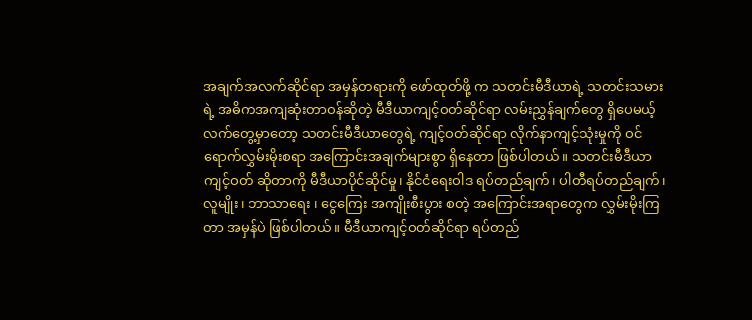အချက်အလက်ဆိုင်ရာ အမှန်တရားကို ဖော်ထုတ်ဖို့ က သတင်းမီဒီယာရဲ့ သတင်းသမားရဲ့ အဓိကအကျဆုံးတာဝန်ဆိုတဲ့ မီဒီယာကျင့်ဝတ်ဆိုင်ရာ လမ်းညွှန်ချက်တွေ ရှိပေမယ့် လက်တွေ့မှာတော့ သတင်းမီဒီယာတွေရဲ့ ကျင့်ဝတ်ဆိုင်ရာ လိုက်နာကျင့်သုံးမှုကို ဝင်ရောက်လွှမ်းမိုးစရာ အကြောင်းအချက်များစွာ ရှိနေတာ ဖြစ်ပါတယ်။ သတင်းမီဒီယာကျင့်ဝတ် ဆိုတာကို မီဒီယာပိုင်ဆိုင်မှု၊ နိုင်ငံရေးဝါဒ ရပ်တည်ချက်၊ ပါတီရပ်တည်ချက်၊ လူမျိုး၊ ဘာသာရေး ၊ ငွေကြေး အကျိုးစီးပွား စတဲ့ အကြောင်းအရာတွေက လွှမ်းမိုးကြတာ အမှန်ပဲ ဖြစ်ပါတယ်။ မီဒီယာကျင့်ဝတ်ဆိုင်ရာ ရပ်တည်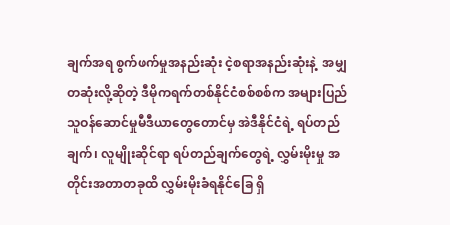ချက်အရ စွက်ဖက်မှုအနည်းဆုံး ငဲ့စရာအနည်းဆုံးနဲ့  အမျှတဆုံးလို့ဆိုတဲ့ ဒီမိုကရက်တစ်နိုင်ငံစစ်စစ်က အများပြည်သူဝန်ဆောင်မှုမီဒီယာတွေတောင်မှ အဲဒီနိုင်ငံရဲ့ ရပ်တည်ချက်၊ လူမျိုးဆိုင်ရာ ရပ်တည်ချက်တွေရဲ့ လွှမ်းမိုးမှု အတိုင်းအတာတခုထိ လွှမ်းမိုးခံရနိုင်ခြေ ရှိ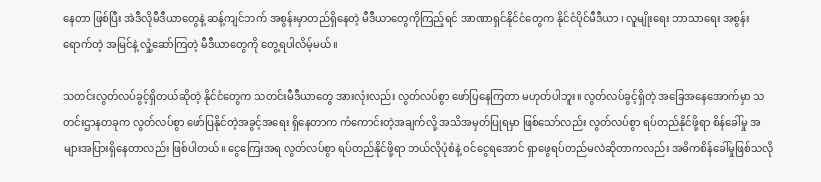နေတာ ဖြစ်ပြီး အဲဒီလိုမီဒီယာတွေနဲ့ ဆန့်ကျင်ဘက် အစွန်းမှာတည်ရှိနေတဲ့ မီဒီယာတွေကိုကြည့်ရင် အာဏာရှင်နိုင်ငံတွေက နိုင်ငံပိုင်မီဒီယာ ၊ လူမျိုးရေး ဘာသာရေး အစွန်းရောက်တဲ့ အမြင်နဲ့ လှုံ့ဆော်ကြတဲ့ မီဒီယာတွေကို တွေ့ရပါလိမ့်မယ်။

သတင်းလွတ်လပ်ခွင့်ရှိတယ်ဆိုတဲ့ နိုင်ငံတွေက သတင်းမီဒီယာတွေ အားလုံးလည်း လွတ်လပ်စွာ ဖော်ပြနေကြတာ မဟုတ်ပါဘူး။ လွတ်လပ်ခွင့်ရှိတဲ့ အခြေအနေအောက်မှာ သတင်းဌာနတခုက လွတ်လပ်စွာ ဖော်ပြနိုင်တဲ့အခွင့်အရေး ရှိနေတာက ကံကောင်းတဲ့အချက်လို့ အသိအမှတ်ပြုရမှာ ဖြစ်သော်လည်း လွတ်လပ်စွာ ရပ်တည်နိုင်ဖို့ရာ စိန်ခေါ်မှု အများအပြားရှိနေတာလည်း ဖြစ်ပါတယ်။ ငွေကြေးအရ လွတ်လပ်စွာ ရပ်တည်နိုင်ဖို့ရာ ဘယ်လိုပုံစံနဲ့ ဝင်ငွေရအောင် ရှာဖွေရပ်တည်မလဲဆိုတာကလည်း အဓိကစိန်ခေါ်မှုဖြစ်သလို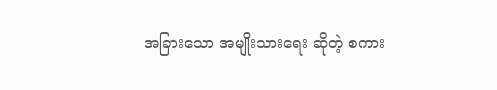အခြားသော အမျိုးသားရေး ဆိုတဲ့ စကား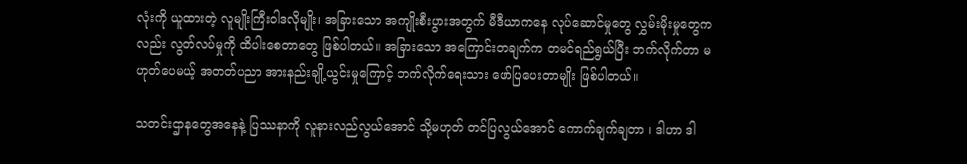လုံးကို ယူထားတဲ့ လူမျိုးကြီးဝါဒလိုမျိုး၊ အခြားသော အကျိုးစီးပွားအတွက် မီဒီယာကနေ လုပ်ဆောင်မှုတွေ လွှမ်းမိုးမှုတွေကလည်း လွတ်လပ်မှုကို ထိပါးစေတာတွေ ဖြစ်ပါတယ်။ အခြားသော အကြောင်းတချက်က တမင်ရည်ရွယ်ပြီး ဘက်လိုက်တာ မဟုတ်ပေမယ့် အတတ်ပညာ အားနည်းချို့ယွင်းမှုကြောင့် ဘက်လိုက်ရေးသား ဖော်ပြပေးတာမျိုး ဖြစ်ပါတယ်။

သတင်းဌာနတွေအနေနဲ့ ပြဿနာကို လူနားလည်လွယ်အောင် သို့မဟုတ် တင်ပြလွယ်အောင် ကောက်ချက်ချတာ ၊ ဒါဟာ ဒါ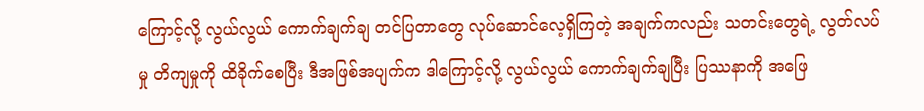ကြောင့်လို့ လွယ်လွယ် ကောက်ချက်ချ တင်ပြတာတွေ လုပ်ဆောင်လေ့ရှိကြတဲ့ အချက်ကလည်း သတင်းတွေရဲ့ လွတ်လပ်မှု တိကျမှုကို ထိခိုက်စေပြီး ဒီအဖြစ်အပျက်က ဒါကြောင့်လို့ လွယ်လွယ် ကောက်ချက်ချပြီး ပြဿနာကို အဖြေ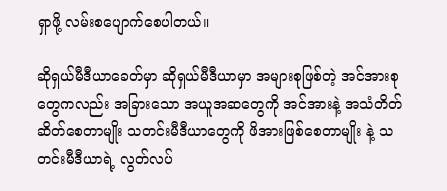ရှာဖို့ လမ်းစပျောက်စေပါတယ်။

ဆိုရှယ်မီဒီယာခေတ်မှာ ဆိုရှယ်မီဒီယာမှာ အများစုဖြစ်တဲ့ အင်အားစုတွေကလည်း အခြားသော အယူအဆတွေကို အင်အားနဲ့ အသံတိတ်ဆိတ်စေတာမျိုး သတင်းမီဒီယာတွေကို ဖိအားဖြစ်စေတာမျိုး နဲ့ သတင်းမီဒီယာရဲ့ လွတ်လပ်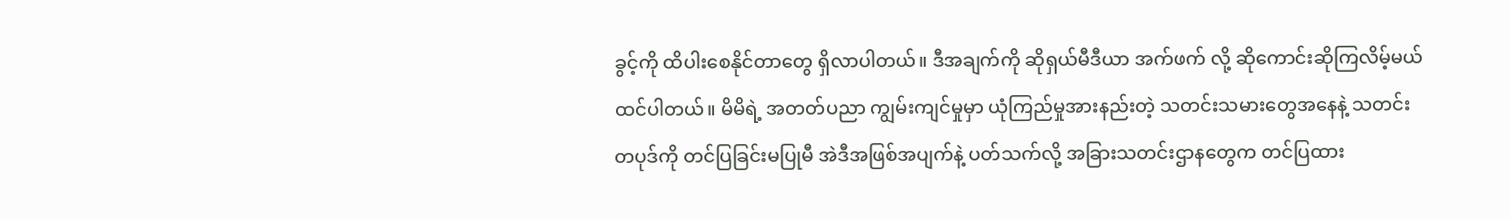ခွင့်ကို ထိပါးစေနိုင်တာတွေ ရှိလာပါတယ်။ ဒီအချက်ကို ဆိုရှယ်မီဒီယာ အက်ဖက် လို့ ဆိုကောင်းဆိုကြလိမ့်မယ် ထင်ပါတယ်။ မိမိရဲ့ အတတ်ပညာ ကျွမ်းကျင်မှုမှာ ယုံကြည်မှုအားနည်းတဲ့ သတင်းသမားတွေအနေနဲ့ သတင်းတပုဒ်ကို တင်ပြခြင်းမပြုမီ အဲဒီအဖြစ်အပျက်နဲ့ ပတ်သက်လို့ အခြားသတင်းဌာနတွေက တင်ပြထား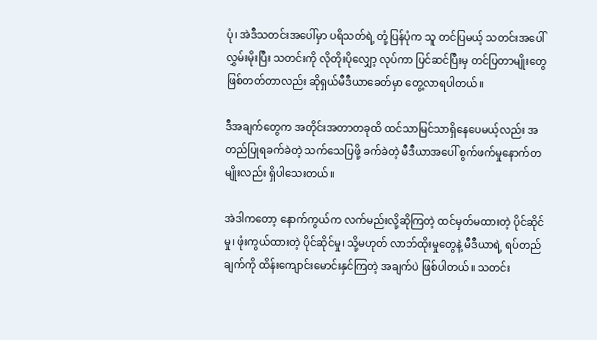ပုံ၊ အဲဒီသတင်းအပေါ်မှာ ပရိသတ်ရဲ့ တုံ့ပြန်ပုံက သူ တင်ပြမယ့် သတင်းအပေါ် လွှမ်းမိုးပြီး သတင်းကို လိုတိုးပိုလျှော့ လုပ်ကာ ပြင်ဆင်ပြီးမှ တင်ပြတာမျိုးတွေ ဖြစ်တတ်တာလည်း ဆိုရှယ်မီဒီယာခေတ်မှာ တွေ့လာရပါတယ်။

ဒီအချက်တွေက အတိုင်းအတာတခုထိ ထင်သာမြင်သာရှိနေပေမယ့်လည်း အတည်ပြုရခက်ခဲတဲ့ သက်သေပြဖို့ ခက်ခဲတဲ့ မီဒီယာအပေါ် စွက်ဖက်မှုနောက်တမျိုးလည်း ရှိပါသေးတယ်။

အဲဒါကတော့ နောက်ကွယ်က လက်မည်းလို့ဆိုကြတဲ့ ထင်မှတ်မထားတဲ့ ပိုင်ဆိုင်မှု၊ ဖုံးကွယ်ထားတဲ့ ပိုင်ဆိုင်မှု၊ သို့မဟုတ် လာဘ်ထိုးမှုတွေနဲ့ မီဒီယာရဲ့ ရပ်တည်ချက်ကို ထိန်းကျောင်းမောင်းနှင်ကြတဲ့ အချက်ပဲ ဖြစ်ပါတယ်။ သတင်း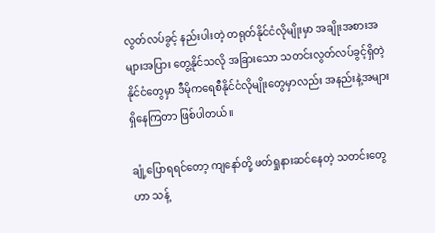လွတ်လပ်ခွင့် နည်းပါးတဲ့ တရုတ်နိုင်ငံလိုမျိုးမှာ အချိုးအစားအများအပြား တွေ့နိုင်သလို အခြားသော သတင်းလွတ်လပ်ခွင့်ရှိတဲ့ နိုင်ငံတွေမှာ ဒီမိုကရေစီနိုင်ငံလိုမျိုးတွေမှာလည်း အနည်းနဲ့အများ ရှိနေကြတာ ဖြစ်ပါတယ်။

ချုံ့ပြောရရင်တော့ ကျနော်တို့ ဖတ်ရှုနားဆင်နေတဲ့ သတင်းတွေဟာ သန့်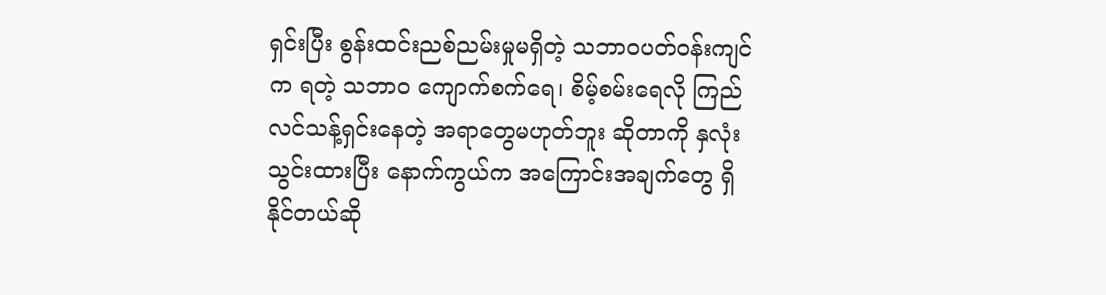ရှင်းပြီး စွန်းထင်းညစ်ညမ်းမှုမရှိတဲ့ သဘာဝပတ်ဝန်းကျင်က ရတဲ့ သဘာဝ ကျောက်စက်ရေ၊ စိမ့်စမ်းရေလို ကြည်လင်သန့်ရှင်းနေတဲ့ အရာတွေမဟုတ်ဘူး ဆိုတာကို နှလုံးသွင်းထားပြီး နောက်ကွယ်က အကြောင်းအချက်တွေ ရှိနိုင်တယ်ဆို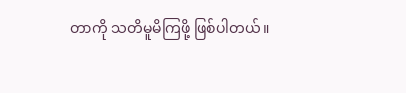တာကို သတိမူမိကြဖို့ ဖြစ်ပါတယ်။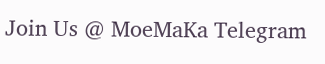Join Us @ MoeMaKa Telegram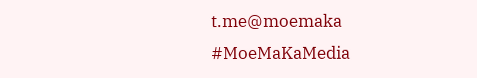t.me@moemaka
#MoeMaKaMedia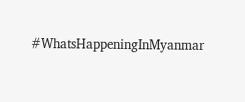#WhatsHappeningInMyanmar